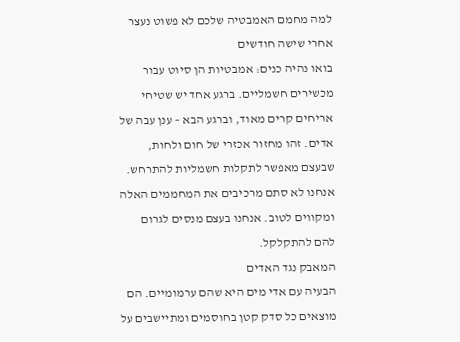למה מחמם האמבטיה שלכם לא פשוט נעצר אחרי שישה חודשים
בואו נהיה כנים: אמבטיות הן סיוט עבור מכשירים חשמליים. ברגע אחד יש שטיחי אריחים קרים מאוד, וברגע הבא – ענן עבה של אדים. זהו מחזור אכזרי של חום ולחות, שבעצם מאפשר לתקלות חשמליות להתרחש.
אנחנו לא סתם מרכיבים את המחממים האלה ומקווים לטוב. אנחנו בעצם מנסים לגרום להם להתקלקל.
המאבק נגד האדים
הבעיה עם אדי מים היא שהם ערמומיים. הם מוצאים כל סדק קטן בחוסמים ומתיישבים על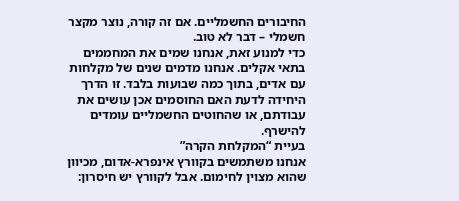החיבורים החשמליים. אם זה קורה, נוצר מקצר חשמלי – דבר לא טוב.
כדי למנוע זאת, אנחנו שמים את המחממים בתאי אקלים. אנחנו מדמים שנים של מקלחות עם אדים, בתוך כמה שבועות בלבד. זו הדרך היחידה לדעת האם החוסמים אכן עושים את עבודתם, או שהחוטים החשמליים עומדים להישרף.
בעיית “המקלחת הקרה”
אנחנו משתמשים בקוורץ אינפרא-אדום, מכיוון שהוא מצוין לחימום. אבל לקוורץ יש חיסרון: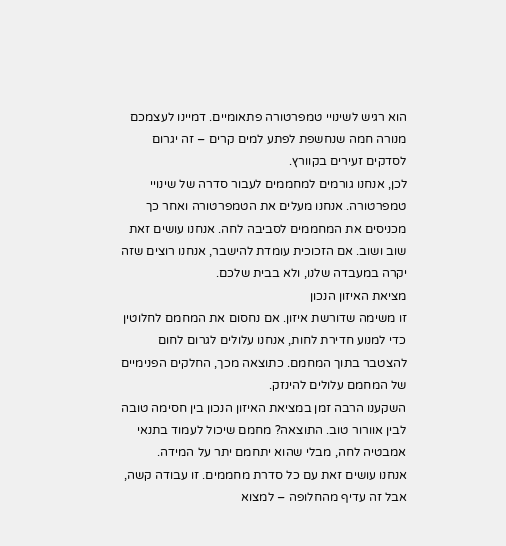הוא רגיש לשינויי טמפרטורה פתאומיים. דמיינו לעצמכם מנורה חמה שנחשפת לפתע למים קרים – זה יגרום לסדקים זעירים בקוורץ.
לכן, אנחנו גורמים למחממים לעבור סדרה של שינויי טמפרטורה. אנחנו מעלים את הטמפרטורה ואחר כך מכניסים את המחממים לסביבה לחה. אנחנו עושים זאת שוב ושוב. אם הזכוכית עומדת להישבר, אנחנו רוצים שזה יקרה במעבדה שלנו, ולא בבית שלכם.
מציאת האיזון הנכון
זו משימה שדורשת איזון. אם נחסום את המחמם לחלוטין כדי למנוע חדירת לחות, אנחנו עלולים לגרום לחום להצטבר בתוך המחמם. כתוצאה מכך, החלקים הפנימיים של המחמם עלולים להינזק.
השקענו הרבה זמן במציאת האיזון הנכון בין חסימה טובה לבין אוורור טוב. התוצאה? מחמם שיכול לעמוד בתנאי אמבטיה לחה, מבלי שהוא יתחמם יתר על המידה.
אנחנו עושים זאת עם כל סדרת מחממים. זו עבודה קשה, אבל זה עדיף מהחלופה – למצוא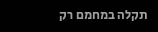תקלה במחמם רק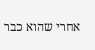אחרי שהוא כבר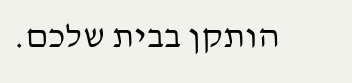הותקן בבית שלכם.